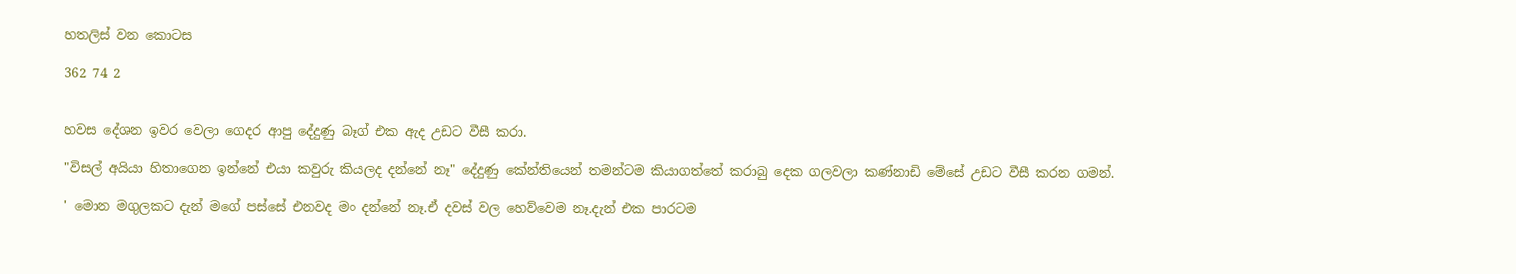හතලිස් වන කොටස

362 74 2


හවස දේශන ඉවර වෙලා ගෙදර ආපු දේදුණු බෑග් එක ඇද උඩට වීසී කරා.

"විසල් අයියා හිතාගෙන ඉන්නේ එයා කවුරු කියලද දන්නේ නෑ" දේදුණු කේන්තියෙන් තමන්ටම කියාගත්තේ කරාබු දෙක ගලවලා කණ්නාඩි මේසේ උඩට වීසී කරන ගමන්.

' මොන මගුලකට දැන් මගේ පස්සේ එනවද මං දන්නේ නෑ.ඒ දවස් වල හෙව්වෙම නෑ.දැන් එක පාරටම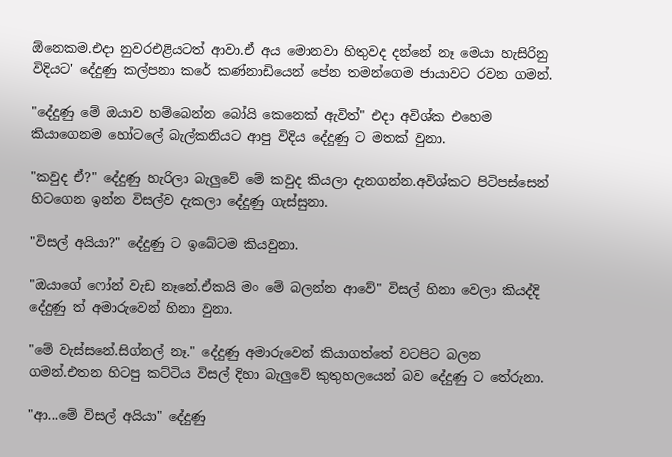ඕනෙකම.එදා නුවරඑළියටත් ආවා.ඒ අය මොනවා හිතුවද දන්නේ නෑ මෙයා හැසිරිනු  විදියට' දේදුණු කල්පනා කරේ කණ්නාඩියෙන් පේන තමන්ගෙම ජායාවට රවන ගමන්.

"දේදුණු මේ ඔයාව හම්බෙන්න බෝයි කෙනෙක් ඇවිත්" එදා අවිශ්ක එහෙම කියාගෙනම හෝටලේ බැල්කනියට ආපු විදිය දේදුණු ට මතක් වුනා.

"කවුද ඒ?" දේදුණු හැරිලා බැලුවේ මේ කවුද කියලා දැනගන්න.අවිශ්කට පිටිපස්සෙන් හිටගෙන ඉන්න විසල්ව දැකලා දේදුණු ගැස්සුනා.

"විසල් අයියා?" දේදුණු ට ඉබේටම කියවුනා.

"ඔයාගේ ෆෝන් වැඩ නෑනේ.ඒකයි මං මේ බලන්න ආවේ" විසල් හිනා වෙලා කියද්දි දේදුණු ත් අමාරුවෙන් හිනා වුනා.

"මේ වැස්සනේ.සිග්නල් නෑ." දේදුණු අමාරුවෙන් කියාගත්තේ වටපිට බලන ගමන්.එතන හිටපු කට්ටිය විසල් දිහා බැලුවේ කුතුහලයෙන් බව දේදුණු ට තේරුනා.

"ආ...මේ විසල් අයියා" දේදුණු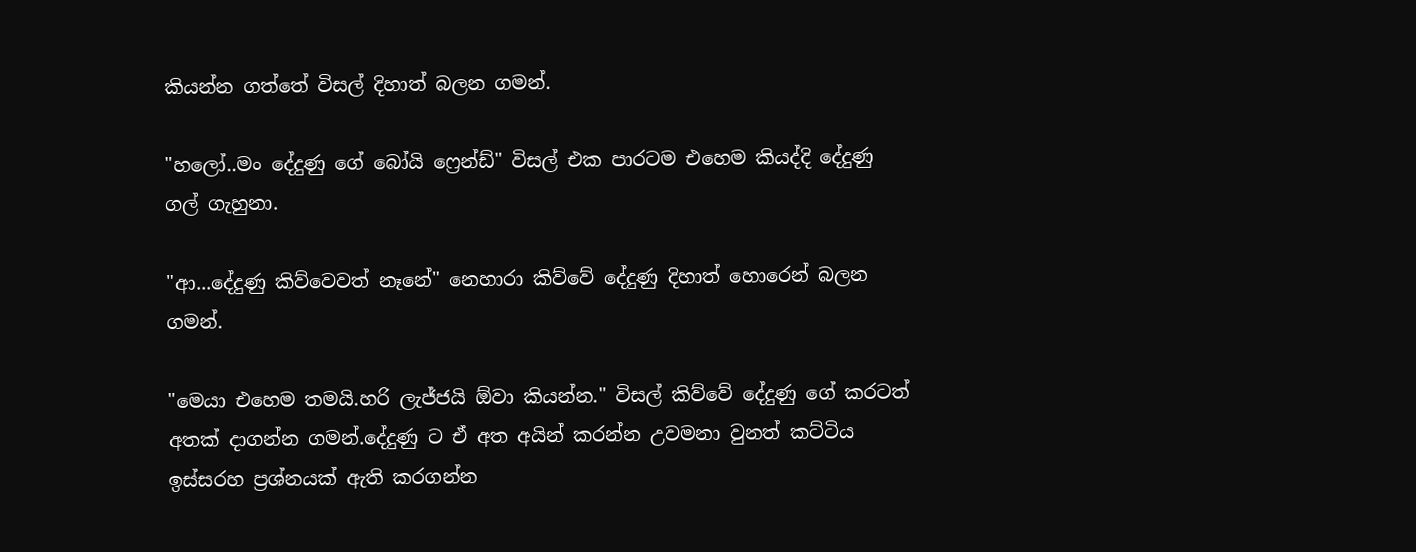කියන්න ගත්තේ විසල් දිහාත් බලන ගමන්.

"හලෝ..මං දේදුණු ගේ බෝයි ෆ්‍රෙන්ඩ්" විසල් එක පාරටම එහෙම කියද්දි දේදුණු ගල් ගැහුනා.

"ආ...දේදුණු කිව්වෙවත් නෑනේ" නෙහාරා කිව්වේ දේදුණු දිහාත් හොරෙන් බලන ගමන්.

"මෙයා එහෙම තමයි.හරි ලැජ්ජයි ඕවා කියන්න." විසල් කිව්වේ දේදුණු ගේ කරටත් අතක් දාගන්න ගමන්.දේදුණු ට ඒ අත අයින් කරන්න උවමනා වුනත් කට්ටිය ඉස්සරහ ප්‍රශ්නයක් ඇති කරගන්න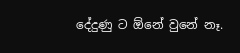දේදුණු ට ඕනේ වුනේ නෑ.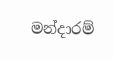මන්දාරම්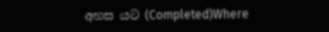අහස යට (Completed)Where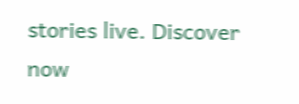stories live. Discover now